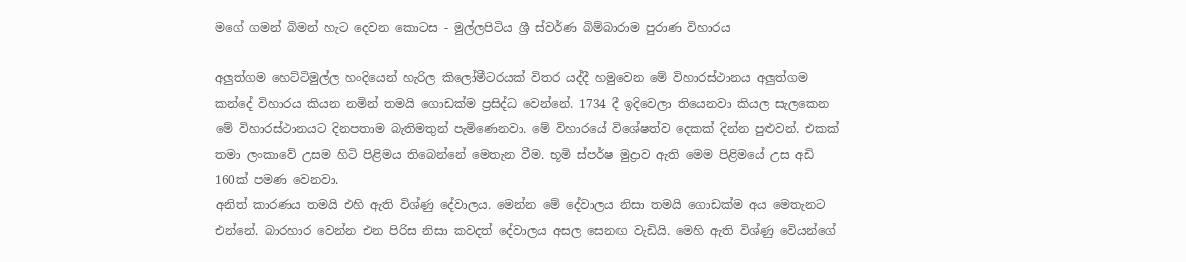මගේ ගමන් බිමන් හැට දෙවන කොටස - මුල්ලපිටිය ශ්‍රී ස්වර්ණ බිම්බාරාම පුරාණ විහාරය

අලුත්ගම හෙට්ටිමුල්ල හංදියෙන් හැරිල කිලෝමීටරයක් විතර යද්දී හමුවෙන මේ විහාරස්ථානය අලුත්ගම කන්දේ විහාරය කියන නමින් තමයි ගොඩක්ම ප්‍රසිද්ධ වෙන්නේ. 1734 දී ඉදිවෙලා තියෙනවා කියල සැලකෙන මේ විහාරස්ථානයට දිනපතාම බැතිමතුන් පැමිණෙනවා. මේ විහාරයේ විශේෂත්ව දෙකක් දින්න පුළුවන්. එකක් තමා ලංකාවේ උසම හිටි පිළිමය තිබෙන්නේ මෙතැන වීම. භූමි ස්පර්ෂ මුද්‍රාව ඇති මෙම පිළිමයේ උස අඩි 160ක් පමණ වෙනවා.
අනිත් කාරණය තමයි එහි ඇති විශ්ණු දේවාලය. මෙන්න මේ දේවාලය නිසා තමයි ගොඩක්ම අය මෙතැනට එන්නේ. බාරහාර වෙන්න එන පිරිස නිසා කවදත් දේවාලය අසල සෙනඟ වැඩියි. මෙහි ඇති විශ්ණු වෙියන්ගේ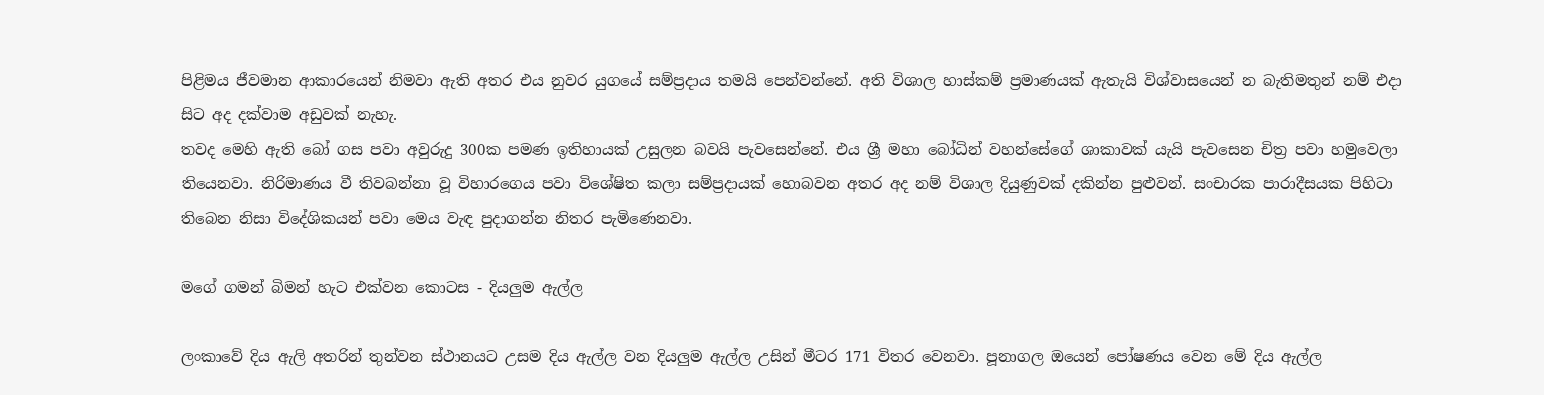පිළිමය ජීවමාන ආකාරයෙන් නිමවා ඇති අතර එය නුවර යුගයේ සම්ප්‍රදාය තමයි පෙන්වන්නේ. අති විශාල හාස්කම් ප්‍රමාණයක් ඇතැයි විශ්වාසයෙන් න බැතිමතුන් නම් එදා සිට අද දක්වාම අඩුවක් නැහැ.
තවද මෙහි ඇති බෝ ගස පවා අවුරුදු 300ක පමණ ඉතිහායක් උසුලන බවයි පැවසෙන්නේ. එය ශ්‍රී මහා බෝධින් වහන්සේගේ ශාකාවක් යැයි පැවසෙන චිත්‍ර පවා හමුවෙලා තියෙනවා. නිරිමාණය වී තිවබන්නා වූ විහාරගෙය පවා විශේෂිත කලා සම්ප්‍රදායක් හොබවන අතර අද නම් විශාල දියුණුවක් දකින්න පුළුවන්. සංචාරක පාරාදීසයක පිහිටා තිබෙන නිසා විදේශිකයන් පවා මෙය වැඳ පුදාගන්න නිතර පැමිණෙනවා.

මගේ ගමන් බිමන් හැට එක්වන කොටස - දියලුම ඇල්ල

ලංකාවේ දිය ඇලි අතරින් තුන්වන ස්ථානයට උසම දිය ඇල්ල වන දියලුම ඇල්ල උසින් මීටර 171 විතර වෙනවා. පූනාගල ඔයෙන් පෝෂණය වෙන මේ දිය ඇල්ල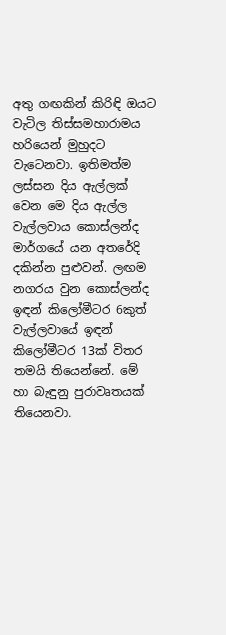අතු ගඟකින් කිරිඳි ඔය‍ට වැටිල තිස්සමහාරාමය හරියෙන් මුහුදට වැටෙනවා. ඉතිමත්ම ලස්සන දිය ඇල්ලක් වෙන මෙ දිය ඇල්ල වැල්ලවාය කොස්ලන්ද මාර්ගයේ යන අතරේදි දකින්න පුළුවන්. ලඟම නගරය වුන කොස්ලන්ද ඉඳන් කිලෝමීටර 6කුත් වැල්ලවායේ ඉඳන් කිලෝමීටර 13ක් විතර තමයි තියෙන්නේ. මේ හා බැඳුනු පුරාවෘතයක් තියෙනවා.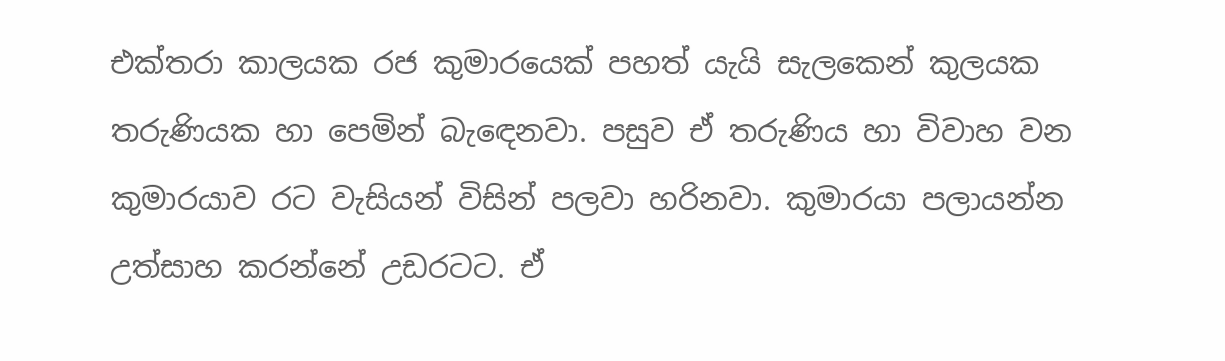එක්තරා කාලයක රජ කුමාරයෙක් පහත් යැයි සැලකෙන් කුලයක තරුණියක හා පෙමින් බැ‍‍ඳෙනවා. පසුව ඒ තරුණිය හා විවාහ වන කුමාරයාව රට වැසියන් විසින් පලවා හරිනවා. කුමාරයා පලායන්න උත්සාහ කරන්නේ උඩරටට. ඒ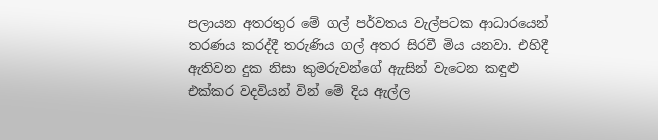පලායන අතරතුර මේ ගල් පර්වතය වැල්පටක ආධාරයෙන් තරණය කරද්දී තරුණිය ගල් අතර සිරවී මිය යනවා. එහිදී ඇතිවන දුක නිසා කුමරුවන්ගේ ඇැසින් වැටෙන කඳුළු එක්කර වදවියන් වින් මේ දිය ඇල්ල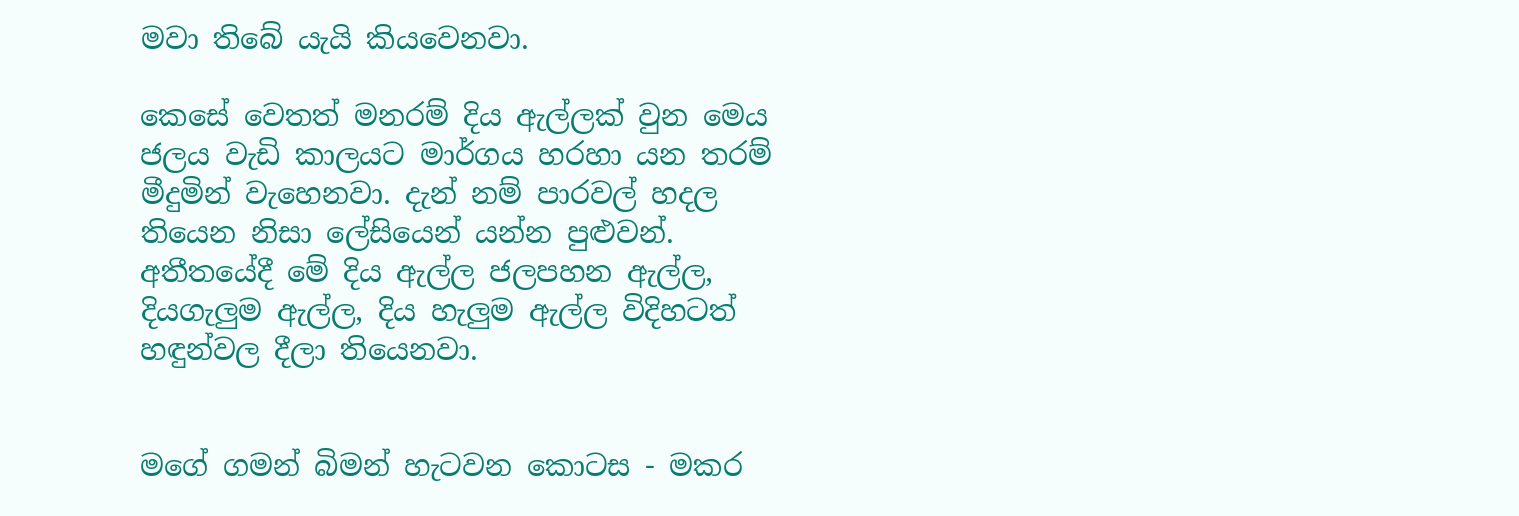මවා තිබේ යැයි කියවෙනවා.

කෙසේ වෙතත් මනරම් දිය ඇල්ලක් වුන මෙය ජලය වැඩි කාලයට මාර්ගය හරහා යන තරම් මීදුමින් වැහෙනවා. දැන් නම් පාරවල් හදල තියෙන නිසා ලේසියෙන් යන්න පුළුවන්. අතීතයේදී මේ දිය ඇල්ල ජලපහන ඇල්ල, දියගැලුම ඇල්ල, දිය හැලුම ඇල්ල විදිහටත් හඳුන්වල දීලා තියෙනවා.


මගේ ගමන් බිමන් හැටවන කොටස - මකර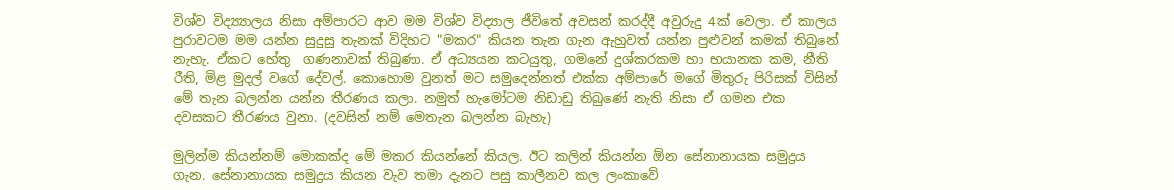විශ්ව විද්‍ය්‍යාලය නිසා අම්පාරට ආව මම විශ්ව විද්‍යාල ජීවිතේ අවසන් කරද්දී අවුරුදු 4ක් වෙලා. ඒ කාලය පුරාවටම මම යන්න සුදුසු තැනක් විදිහට "මකර" කියන තැන ගැන ඇහුවත් යන්න පුළුවන් කමක් තිබුනේ නැහැ. ඒකට හේතු  ගණනාවක් තිබුණා. ඒ අධ්‍යයන කටයුතු, ගමනේ දුශ්කරකම හා භයානක කම, නීති රීති, මිළ මුදල් වගේ දේවල්. කොහොම වුනත් මට සමුදෙන්නත් එක්ක අම්පාරේ මගේ මිතුරු පිරිසක් විසින් මේ තැන බලන්න යන්න තීරණය කලා. නමුත් හැමෝටම නිඩාඩු තිබුණේ නැති නිසා ඒ ගමන එක දවසකට තීරණය වුනා. (දවසින් නම් මෙතැන බලන්න බැහැ)

මුලින්ම කියන්නම් මොකක්ද මේ මකර කියන්නේ කියල. ඊට කලින් කියන්න ඕන සේනානායක සමුද්‍රය ගැන. සේනානායක සමුද්‍රය කියන වැව තමා දැනට පසු කාලීනව කල ලංකාවේ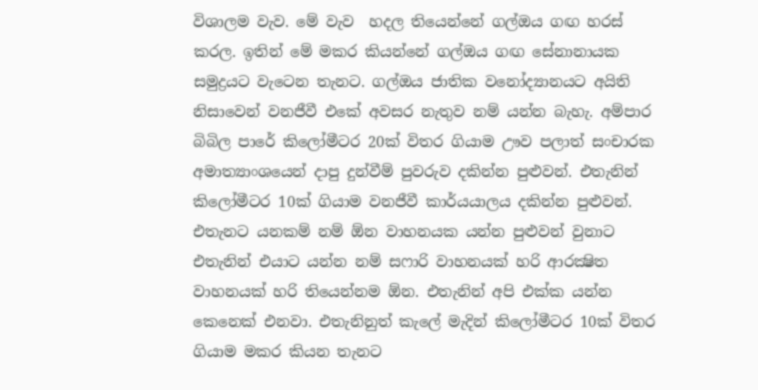විශාලම වැව. මේ වැව  හදල තියෙන්නේ ගල්ඔය ගඟ හරස් කරල. ඉතින් මේ මකර කියන්නේ ගල්ඔය ගඟ සේනානායක සමුද්‍රයට වැටෙන තැනට. ගල්ඔය ජාතික වනෝද්‍යානයට අයිති නිසාවෙන් වනජීවී එකේ අවසර නැතුව නම් යන්න බැහැ. අම්පාර බිබිල පාරේ කිලෝමීටර 20ක් විතර ගියාම ඌව පලාත් සංචාරක අමාත්‍යාංශයෙන් දාපු දුන්වීම් පුවරුව දකින්න පුළුවන්. එතැනින් කිලෝමීටර 10ක් ගියාම වනජීවී කාර්යයාලය දකින්න පුළුවන්. එතැනට යනකම් නම් ඕන වාහනයක යන්න පුළුවන් වුනාට එතැනින් එයාට යන්න නම් සෆාරි වාහනයක් හරි ආරක්‍ෂිත වාහනයක් හරි තියෙන්නම ඕන. එතැනින් අපි එක්ක යන්න කෙනෙක් එනවා. එතැනිනුත් කැලේ මැදින් කිලෝමීටර 10ක් විතර ගියාම මකර කියන තැනට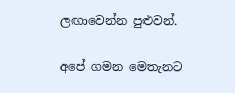ලඟාවෙන්න පුළුවන්.

අපේ ගමන මෙතැනට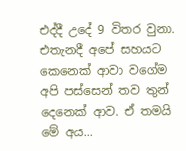එද්දී උදේ 9 විතර වුනා. එතැනදී අපේ සහයට කෙනෙක් ආවා වගේම අපි පස්සෙන් තව තුන් දෙනෙක් ආව. ඒ තමයි මේ අය...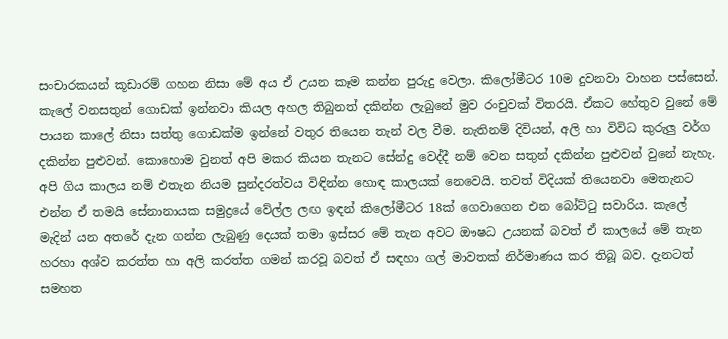සංචාරකයන් කූඩාරම් ගහන නිසා මේ අය ඒ උයන කෑම කන්න පුරුදු වෙලා. කිලෝමීටර 10ම දුවනවා වාහන පස්සෙන්. කැලේ වනසතුන් ගොඩක් ඉන්නවා කියල අහල තිබුනත් දකින්න ලැබුනේ මුව රංචුවක් විතරයි. ඒකට හේතුව වුනේ මේ පායන කාලේ නිසා සත්තු ගොඩක්ම ඉන්නේ වතුර තියෙන තැන් වල වීම. නැතිනම් දිවියන්, අලි හා විවිධ කුරුලු වර්ග දකින්න පුළුවන්. කොහොම වුනත් අපි මකර කියන තැනට සේන්දු වෙද්දී නම් වෙන සතුන් දකින්න පුළුවන් වුනේ නැහැ. අපි ගිය කාලය නම් එතැන නියම සුන්දරත්වය විඳින්න හොඳ කාලයක් නෙවෙයි. තවත් විදියක් තියෙනවා මෙතැනට එන්න ඒ තමයි සේනානායක සමුද්‍රයේ වේල්ල ලඟ ඉඳන් කිලෝමීටර 18ක් ගෙවාගෙන එන බෝට්ටු සවාරිය. කැලේ මැදින් යන අතරේ දැන ගන්න ලැබුණු දෙයක් තමා ඉස්සර මේ තැන අවට ඖෂධ උයනක් බවත් ඒ කාලයේ මේ තැන හරහා අශ්ව කරත්ත හා අලි කරත්ත ගමන් කරවූ බවත් ඒ සඳහා ගල් මාවතක් නිර්මාණය කර තිබූ බව. දැනටත් සමහත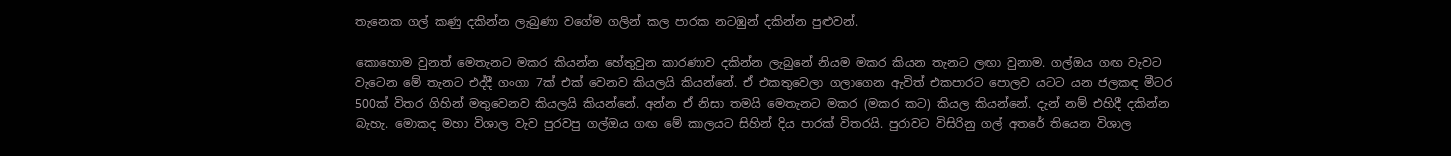තැනෙක ගල් කණු දකින්න ලැබුණා වගේම ගලින් කල පාරක නටඹුන් දකින්න පුළුවන්.

කොහොම වුනත් මෙතැනට මකර කියන්න හේතුවුන කාරණාව දකින්න ලැබුනේ නියම මකර කියන තැනට ලඟා වුනාම. ගල්ඔය ගඟ වැවට වැටෙන මේ තැනට එද්දී ගංගා 7ක් එක් වෙනව කියලයි කියන්නේ. ඒ එකතුවෙලා ගලාගෙන ඇවිත් එකපාරට පොලව යටට යන ජලකඳ මීටර 500ක් විතර ගිහින් මතුවෙනව කියලයි කියන්නේ. අන්න ඒ නිසා තමයි මෙතැනට මකර (මකර කට) කියල කියන්නේ. දැන් නම් එහිදී දකින්න බැහැ. මොකද මහා විශාල වැව පුරවපු ගල්ඔය ගඟ මේ කාලයට සිහින් දිය පාරක් විතරයි. පුරාවට විසිරිනු ගල් අතරේ තියෙන විශාල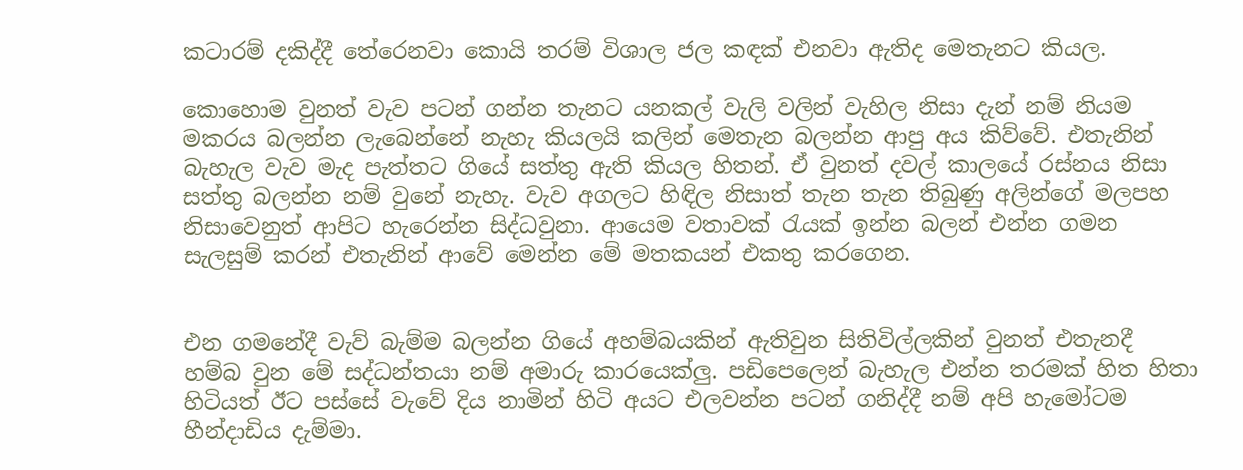කටාරම් දකිද්දී තේරෙනවා කොයි තරම් විශාල ජල කඳක් එනවා ඇතිද මෙතැනට කියල.

කොහොම වුනත් වැව පටන් ගන්න තැනට යනකල් වැලි වලින් වැහිල නිසා දැන් නම් නියම මකරය බලන්න ලැබෙන්නේ නැහැ කියලයි කලින් මෙතැන බලන්න ආපු අය කිව්වේ. එතැනින් බැහැල වැව මැද පැත්තට ගියේ සත්තු ඇති කියල හිතන්. ඒ වුනත් දවල් කාලයේ රස්නය නිසා සත්තු බලන්න නම් වුනේ නැහැ. වැව අගලට හිඳිල නිසාත් තැන තැන තිබුණු අලින්ගේ මලපහ නිසාවෙනුත් ආපිට හැරෙන්න සිද්ධවුනා. ආයෙම වතාවක් රැයක් ඉන්න බලන් එන්න ගමන සැලසුම් කරන් එතැනින් ආවේ මෙන්න මේ මතකයන් එකතු කරගෙන.


එන ගමනේදී වැව් බැම්ම බලන්න ගියේ අහම්බයකින් ඇතිවුන සිතිවිල්ලකින් වුනත් එතැනදී හම්බ වුන මේ සද්ධන්තයා නම් අමාරු කාරයෙක්ලු. පඩිපෙලෙන් බැහැල එන්න තරමක් හිත හිතා හිටියත් ඊට පස්සේ වැවේ දිය නාමින් හිටි අයට එලවන්න පටන් ගනිද්දී නම් අපි හැමෝටම හීන්දාඩිය දැම්මා.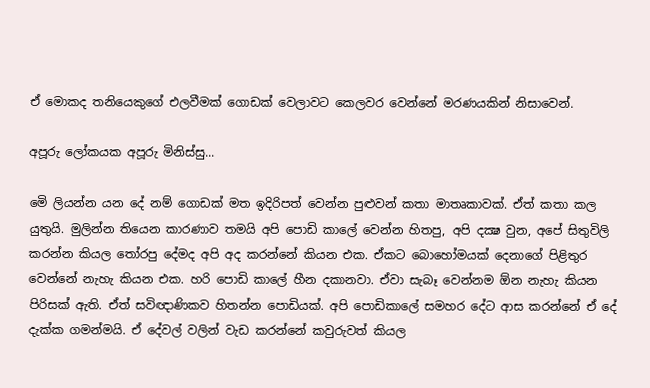ඒ මොකද තනියෙකුගේ එලවීමක් ගොඩක් වෙලාවට කෙලවර වෙන්නේ මරණයකින් නිසාවෙන්.

අපූරු ලෝකයක අපූරු මිනිස්සු...

මෙි ලියන්න යන දේ නම් ගොඩක් මත ඉදිරිපත් වෙන්න පුළුවන් කතා මාතෘකාවක්. ඒත් කතා කල යුතුයි. මුලින්න තියෙන කාරණාව තමයි අපි පොඩි කාලේ වෙන්න හිතපු, අපි දක්‍ෂ වුන, අපේ සිතුවිලි කරන්න කියල තෝරපු දේමද අපි අද කරන්නේ කියන එක. ඒකට බොහෝමයක් දෙනාගේ පිළිතුර වෙන්නේ නැහැ කියන එක. හරි පොඩි කාලේ හීන දකානවා. ඒවා සැබෑ වෙන්නම ඕන නැහැ කියන පිරිසක් ඇති. ඒත් සවිඥාණිකව හිතන්න පොඩියක්. අපි පොඩිකාලේ සමහර දේට ආස කරන්නේ ඒ දේ දැක්ක ගමන්මයි. ඒ දේවල් වලින් වැඩ කරන්නේ කවුරුවත් කියල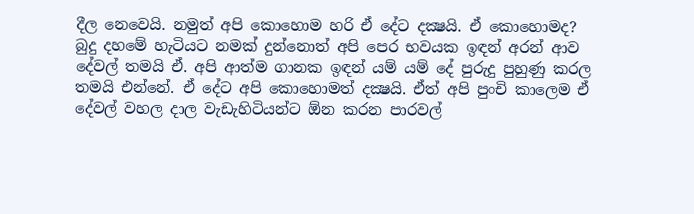දීල නෙවෙයි. නමුත් අපි කොහොම හරි ඒ දේට දක්‍ෂයි. ඒ කොහොමද?
බුදු දහමේ හැටියට නමක් දුන්නොත් අපි පෙර භවයක ඉඳන් අරන් ආව දේවල් තමයි ඒ. අපි ආත්ම ගානක ඉඳන් යම් යම් දේ පුරුදු පුහුණු කරල තමයි එන්නේ. ඒ දේට අපි කොහොමත් දක්‍ෂයි. ඒත් අපි පුංචි කාලෙම ඒ දේවල් වහල දාල වැඩැහිටියන්ට ඕන කරන පාරවල්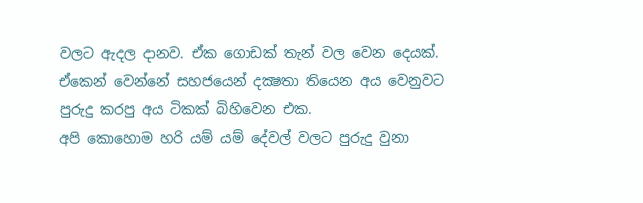වලට ඇදල දානව. ඒක ගොඩක් තැන් වල වෙන දෙයක්. ඒකෙන් වෙන්නේ සහජයෙන් දක්‍ෂතා තියෙන අය වෙනුවට පුරුදු කරපු අය ටිකක් බිහිවෙන එක.
අපි කොහොම හරි යම් යම් දේවල් වලට පුරුදු වුනා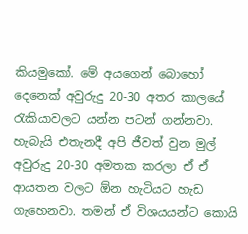කියමුකෝ. මේ අයගෙන් බොහෝ දෙනෙක් අවුරුදු 20-30 අතර කාලයේ රැකියාවලට යන්න පටන් ගන්නවා. හැබැයි එතැනදී අපි ජීවත් වුන මුල් අවුරුදු 20-30 අමතක කරලා ඒ ඒ ආයතන වලට ඕන හැටියට හැඩ ගැහෙනවා. තමන් ඒ විශයයන්ට කොයි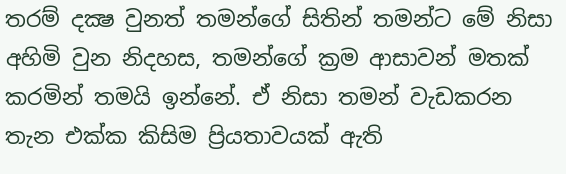තරම් දක්‍ෂ වුනත් තමන්ගේ සිතින් තමන්ට මේ නිසා අහිමි වුන නිදහස, තමන්ගේ ක්‍රම ආසාවන් මතක් කරමින් තමයි ඉන්නේ. ඒ නිසා තමන් වැඩකරන තැන එක්ක කිසිම ප්‍රියතාවයක් ඇති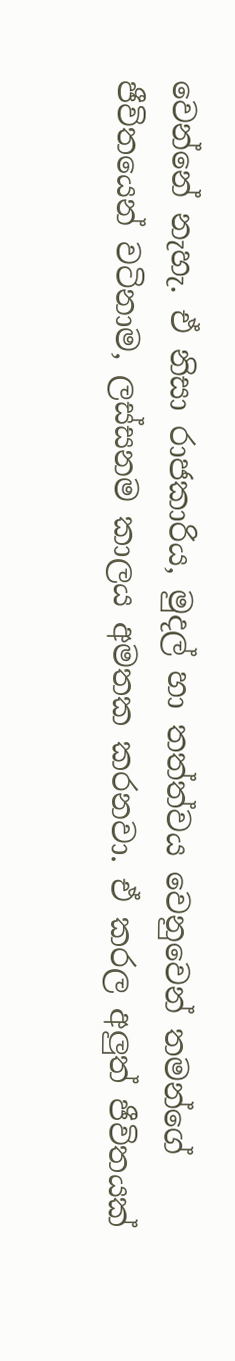වෙන්නේ නැහැ. ඒ නිසා රාජකාරිය, මුදල් හා තත්ත්වය වෙනුවෙන් තමන්ගේ ජීවිතයෙන් වටිනාම, ලස්සනම කාලය අමතක කරනවා. ඒ කරල අලුත් ජීවිතයක්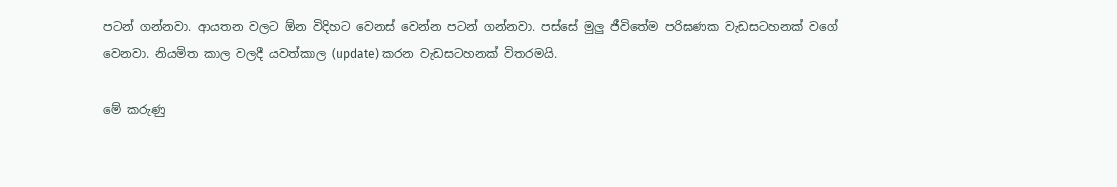පටන් ගන්නවා. ආයතන වලට ඕන විදිහට වෙනස් වෙන්න පටන් ගන්නවා. පස්සේ මුලු ජීවිතේම පරිඝණක වැඩසටහනක් වගේ වෙනවා. නියමිත කාල වලදී යවත්කාල (update) කරන වැඩසටහනක් විතරමයි.

මේ කරුණු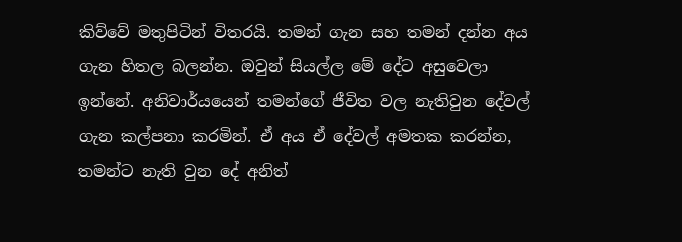කිව්වේ මතුපිටින් විතරයි. තමන් ගැන සහ තමන් දන්න අය ගැන හිතල බලන්න. ඔවුන් සියල්ල මේ දේට අසුවෙලා ඉන්නේ. අනිවාර්යයෙන් තමන්ගේ ජීවිත වල නැතිවුන දේවල් ගැන කල්පනා කරමින්. ඒ අය ඒ දේවල් අමතක කරන්න, තමන්ට නැති වුන දේ අනිත්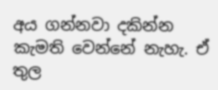අය ගන්නවා දකින්න කැමති වෙන්නේ නැහැ. ඒ තුල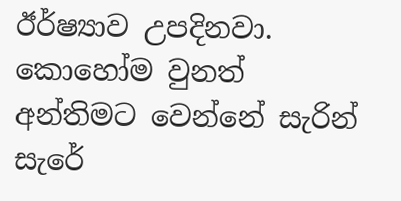ඊර්ෂ්‍යාව උපදිනවා. කොහෝම වුනත් අන්තිමට වෙන්නේ සැරින් සැරේ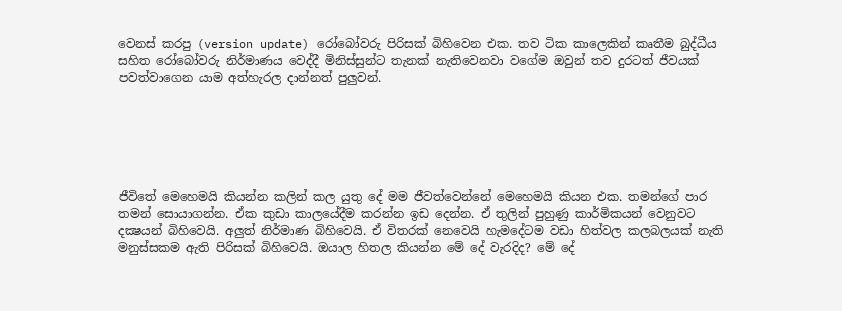වෙනස් කරපු (version update) රෝබෝවරු පිරිසක් බිහිවෙන එක. තව ටික කාලෙකින් කෘතීම බුද්ධීය සහිත රෝබෝවරු නිර්මාණය වෙද්දී මිනිස්සුන්ට තැනක් නැතිවෙනවා වගේම ඔවුන් තව දුරටත් ජීවයක් පවත්වාගෙන යාම අත්හැරල දාන්නත් පුලුවන්.






ජීවිතේ මෙහෙමයි කියන්න කලින් කල යුතු දේ මම ජීවත්වෙන්නේ මෙහෙමයි කියන එක. තමන්ගේ පාර තමන් සොයාගන්න. ඒක කුඩා කාලයේදීම කරන්න ඉඩ දෙන්න. ඒ තුලින් පුහුණු කාර්මිකයන් වෙනුවට දක්‍ෂයන් බිහිවෙයි. අලුත් නිර්මාණ බිහිවෙයි. ඒ විතරක් නෙවෙයි හැමදේටම වඩා හිත්වල කලබලයක් නැති මනුස්සකම ඇති පිරිසක් බිහිවෙයි. ඔයාල හිතල කියන්න මේ දේ වැරදිද? මේ දේ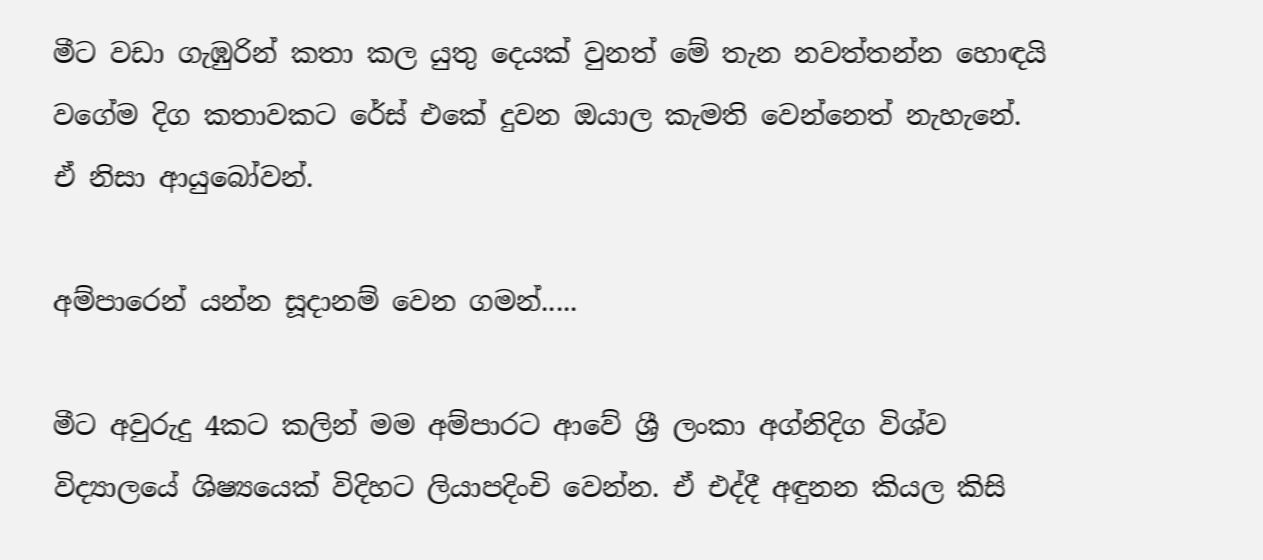මීට වඩා ගැඹුරින් කතා කල යුතු දෙයක් වුනත් මේ තැන නවත්තන්න හොඳයි වගේම දිග කතාවකට රේස් එකේ දුවන ඔයාල කැමති වෙන්නෙත් නැහැනේ. ඒ නිසා ආයුබෝවන්.

අම්පාරෙන් යන්න සූදානම් වෙන ගමන්.....

මීට අවුරුදු 4කට කලින් මම අම්පාරට ආවේ ශ්‍රී ලංකා අග්නිදිග විශ්ව විද්‍යාලයේ ශිෂ්‍යයෙක් විදිහට ලියාපදිංචි වෙන්න. ඒ එද්දී අඳුනන කියල කිසි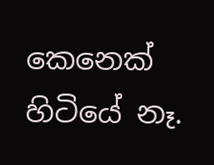කෙනෙක් හිටියේ නෑ.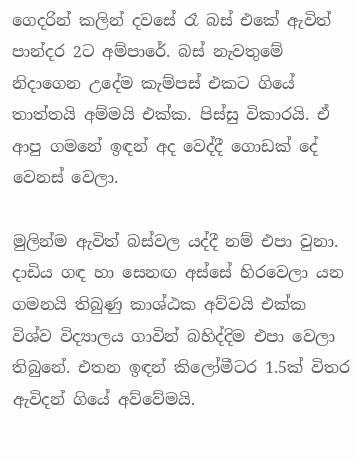ගෙදරින් කලින් දවසේ රෑ බස් එකේ ඇවිත් පාන්දර 2ට අම්පාරේ. බස් නැවතුමේ නිදාගෙන උදේම කැම්පස් එකට ගියේ තාත්තයි අම්මයි එක්ක. පිස්සු විකාරයි. ඒ ආපු ගමනේ ඉඳන් අද වෙද්දී ගොඩක් දේ වෙනස් වෙලා.

මුලින්ම ඇවිත් බස්වල යද්දී නම් එපා වුනා. දාඩිය ගඳ හා සෙනඟ අස්සේ හිරවෙලා යන ගමනයි තිබුණු කාශ්ඨක අව්වයි එක්ක විශ්ව විද්‍යාලය ගාවින් බහිද්දිම එපා වෙලා තිබුනේ. එතන ඉඳන් කිලෝමීටර 1.5ක් විතර ඇවිදන් ගියේ අව්වේමයි.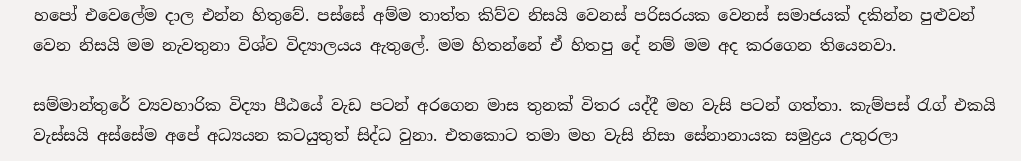හපෝ එවෙලේම දාල එන්න හිතුවේ. පස්සේ අම්ම තාත්ත කිව්ව නිසයි වෙනස් පරිසරයක වෙනස් සමාජයක් දකින්න පුළුවන් වෙන නිසයි මම නැවතුනා විශ්ව විද්‍යාලයය ඇතුලේ. මම හිතන්නේ ඒ හිතපු දේ නම් මම අද කරගෙන තියෙනවා.

සම්මාන්තුරේ ව්‍යවහාරික විද්‍යා පීඨයේ වැඩ පටන් අරගෙන මාස තුනක් විතර යද්දී මහ වැසි පටන් ගත්තා. කැම්පස් රැග් එකයි වැස්සයි අස්සේම අපේ අධ්‍යයන කටයුතුත් සිද්ධ වුනා. එතකොට තමා මහ වැසි නිසා සේනානායක සමුද්‍රය උතුරලා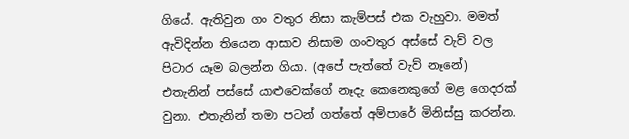ගියේ. ඇතිවුන ගං වතුර නිසා කැම්පස් එක වැහුවා. මමත් ඇවිදින්න තියෙන ආසාව නිසාම ගංවතුර අස්සේ වැව් වල පිටාර යෑම බලන්න ගියා. (අපේ පැත්තේ වැව් නෑනේ) එතැනින් පස්සේ යාළුවෙක්ගේ නෑදැ කෙනෙකුගේ මළ ගෙදරක් වුනා. එතැනින් තමා පටන් ගත්තේ අම්පාරේ මිනිස්සු කරන්න.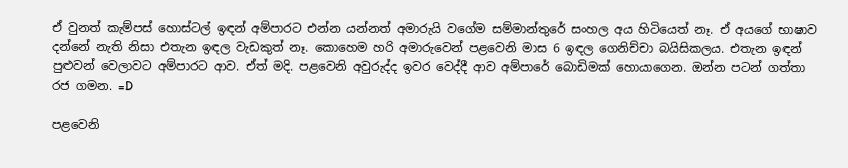ඒ වුනත් කැම්පස් හොස්ටල් ඉඳන් අම්පාරට එන්න යන්නත් අමාරුයි වගේම සම්මාන්තුරේ සංහල අය හිටියෙත් නෑ. ඒ අයගේ භාෂාව දන්නේ නැති නිසා එතැන ඉඳල වැඩකුත් නෑ. කොහෙම හරි අමාරුවෙන් පළවෙනි මාස 6 ඉඳල ගෙනිච්චා බයිසිකලය. එතැන ඉඳන් පුළුවන් වෙලාවට අම්පාරට ආව. ඒත් මදි. පළවෙනි අවුරුද්ද ඉවර වෙද්දී ආව අම්පාරේ බොඩිමක් හොයාගෙන. ඔන්න පටන් ගත්තා රජ ගමන. =D

පළවෙනි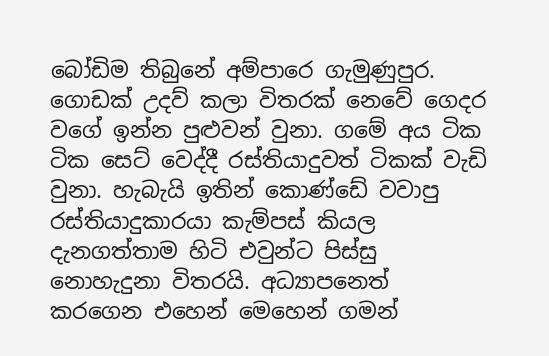බෝඩිම තිබුනේ අම්පාරෙ ගැමුණුපුර. ගොඩක් උදව් කලා විතරක් නෙවේ ගෙදර වගේ ඉන්න පුළුවන් වුනා. ගමේ අය ටික ටික සෙට් වෙද්දී රස්තියාදුවත් ටිකක් වැඩි වුනා. හැබැයි ඉතින් කොණ්ඩේ වවාපු රස්තියාදුකාරයා කැම්පස් කියල දැනගත්තාම හිටි එවුන්ට පිස්සු නොහැදුනා විතරයි. අධ්‍යාපනෙත් කරගෙන එහෙන් මෙහෙන් ගමන්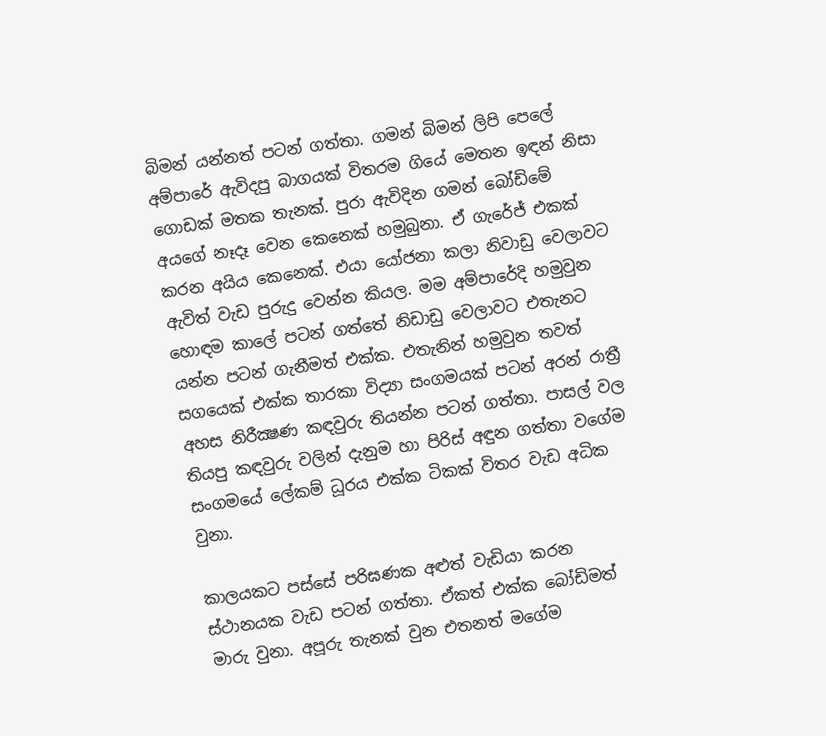බිමන් යන්නත් පටන් ගත්තා. ගමන් බිමන් ලිපි පෙලේ අම්පාරේ ඇවිදපු බාගයක් විතරම ගියේ මෙතන ඉඳන් නිසා ගොඩක් මතක තැනක්. පුරා ඇවිදින ගමන් බෝඩිමේ අයගේ නෑදෑ වෙන කෙනෙක් හමුබුනා. ඒ ගැරේජ් එකක් කරන අයිය කෙනෙක්. එයා යෝජනා කලා නිවාඩු වෙලාවට ඇවිත් වැඩ පුරුදු වෙන්න කියල. මම අම්පාරේදි හමුවුන හොඳම කාලේ පටන් ගත්තේ නිඩාඩු වෙලාවට එතැනට යන්න පටන් ගැනීමත් එක්ක. එතැනින් හමුවුන තවත් සගයෙක් එක්ක තාරකා විද්‍යා සංගමයක් පටන් අරන් රාත්‍රී අහස නිරීක්‍ෂණ කඳවුරු තියන්න පටන් ගත්තා. පාසල් වල තියපු කඳවුරු වලින් දැනුම හා පිරිස් අඳුන ගත්තා වගේම සංගමයේ ලේකම් ධූරය එක්ක ටිකක් විතර වැඩ අධික වුනා.

කාලයකට පස්සේ පරිඝණක අළුත් වැඩියා කරන ස්ථානයක වැඩ පටන් ගත්තා. ඒකත් එක්ක බෝඩිමත් මාරු වුනා. අපූරු තැනක් වුන එතනත් මගේම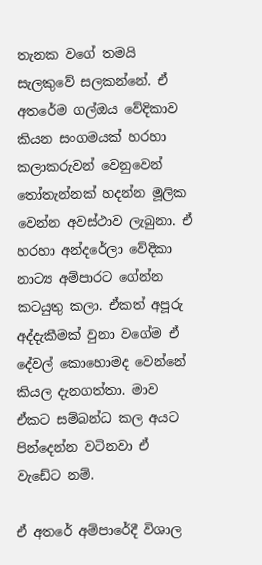තැනක වගේ තමයි සැලකුවේ සලකන්නේ. ඒ අතරේම ගල්ඔය වේදිකාව කියන සංගමයක් හරහා කලාකරුවන් වෙනුවෙන් තෝතැන්නක් හදන්න මූලික වෙන්න අවස්ථාව ලැබුනා. ඒ හරහා අන්දරේලා වේදිකා නාට්‍ය අම්පාරට ගේන්න කටයුතු කලා. ඒකත් අපූරු අද්දැකීමක් වුනා වගේම ඒ දේවල් කොහොමද වෙන්නේ කියල දැනගත්තා. මාව ඒකට සම්බන්ධ කල අයට පින්දෙන්න වටිනවා ඒ වැඩේට නම්.

ඒ අතරේ අම්පාරේදී විශාල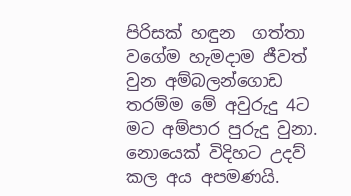පිරිසක් හඳුන  ගත්තා වගේම හැමදාම ජීවත් වුන අම්බලන්ගොඩ තරම්ම මේ අවුරුදු 4ට මට අම්පාර පුරුදු වුනා. නොයෙක් විදිහට උදව් කල අය අපමණයි.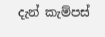දැන් කැම්පස්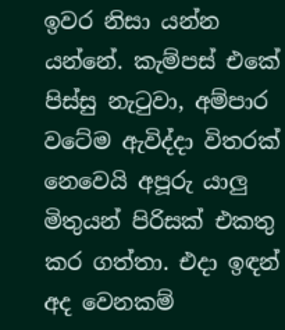ඉවර නිසා යන්න යන්නේ. කැම්පස් එකේ පිස්සු නැටුවා, අම්පාර වටේම ඇවිද්දා විතරක් නෙවෙයි අපූරු යාලු මිතුයන් පිරිසක් එකතු කර ගත්තා. එදා ඉඳන් අද වෙනකම්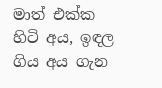මාත් එක්ක හිටි අය, ඉඳල ගිය අය ගැන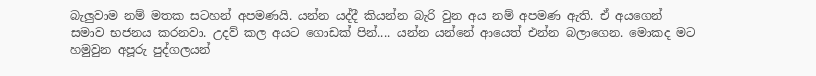බැලුවාම නම් මතක සටහන් අපමණයි. යන්න යද්දී කියන්න බැරි වුන අය නම් අපමණ ඇති. ඒ අයගෙන් සමාව භජනය කරනවා. උදව් කල අයට ගොඩක් පින්.... යන්න යන්නේ ආයෙත් එන්න බලාගෙන. මොකද මට හමුවුන අපූරු පුද්ගලයන්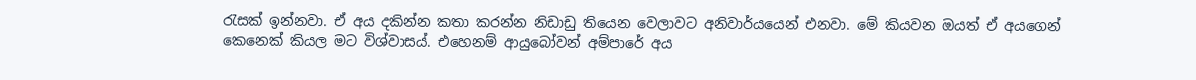රැසක් ඉන්නවා. ඒ අය දකින්න කතා කරන්න නිඩාඩු තියෙන වෙලාවට අනිවාර්යයෙන් එනවා. මේ කියවන ඔයත් ඒ අයගෙන් කෙනෙක් කියල මට විශ්වාසය්. එහෙනම් ආයුබෝවන් අම්පාරේ අය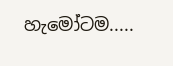හැමෝටම.....